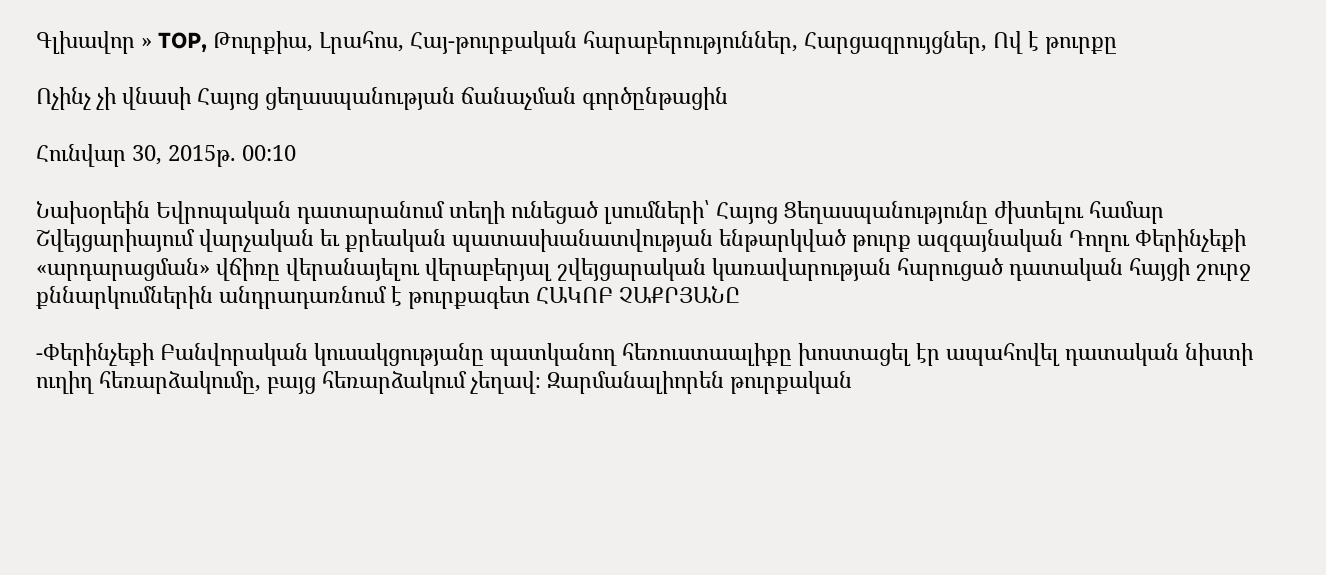Գլխավոր » TOP, Թուրքիա, Լրահոս, Հայ-թուրքական հարաբերություններ, Հարցազրույցներ, Ով է թուրքը

Ոչինչ չի վնասի Հայոց ցեղասպանության ճանաչման գործընթացին

Հունվար 30, 2015թ. 00:10

Նախօրեին Եվրոպական դատարանում տեղի ունեցած լսումների՝ Հայոց Ցեղասպանությունը ժխտելու համար Շվեյցարիայում վարչական եւ քրեական պատասխանատվության ենթարկված թուրք ազգայնական Դողու Փերինչեքի «արդարացման» վճիռը վերանայելու վերաբերյալ շվեյցարական կառավարության հարուցած դատական հայցի շուրջ քննարկումներին անդրադառնում է թուրքագետ ՀԱԿՈԲ ՉԱՔՐՅԱՆԸ

-Փերինչեքի Բանվորական կուսակցությանը պատկանող հեռուստաալիքը խոստացել էր ապահովել դատական նիստի ուղիղ հեռարձակումը, բայց հեռարձակում չեղավ։ Զարմանալիորեն թուրքական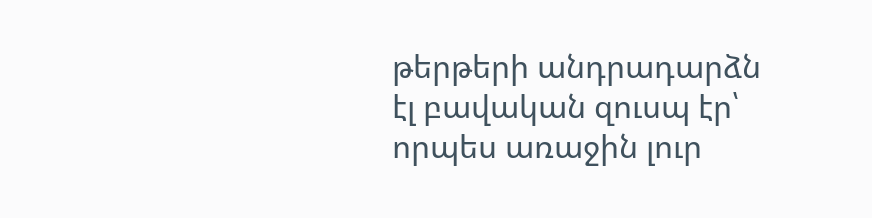թերթերի անդրադարձն էլ բավական զուսպ էր՝ որպես առաջին լուր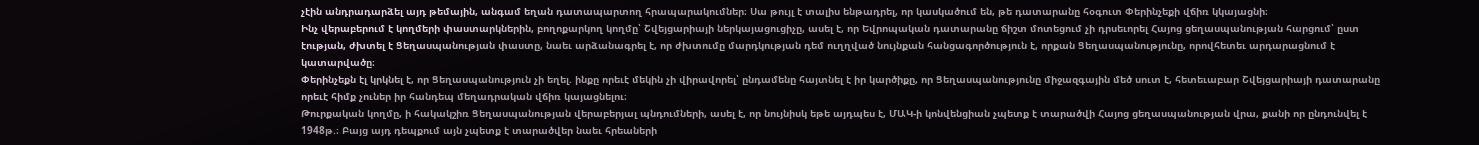չէին անդրադարձել այդ թեմային, անգամ եղան դատապարտող հրապարակումներ։ Սա թույլ է տալիս ենթադրել, որ կասկածում են, թե դատարանը հօգուտ Փերինչեքի վճիռ կկայացնի։
Ինչ վերաբերում է կողմերի փաստարկներին, բողոքարկող կողմը՝ Շվեյցարիայի ներկայացուցիչը, ասել է, որ Եվրոպական դատարանը ճիշտ մոտեցում չի դրսեւորել Հայոց ցեղասպանության հարցում՝ ըստ էության, ժխտել է Ցեղասպանության փաստը, նաեւ արձանագրել է, որ ժխտումը մարդկության դեմ ուղղված նույնքան հանցագործություն է, որքան Ցեղասպանությունը, որովհետեւ արդարացնում է կատարվածը։
Փերինչեքն էլ կրկնել է, որ Ցեղասպանություն չի եղել. ինքը որեւէ մեկին չի վիրավորել՝ ընդամենը հայտնել է իր կարծիքը, որ Ցեղասպանությունը միջազգային մեծ սուտ է, հետեւաբար Շվեյցարիայի դատարանը որեւէ հիմք չուներ իր հանդեպ մեղադրական վճիռ կայացնելու։
Թուրքական կողմը, ի հակակշիռ Ցեղասպանության վերաբերյալ պնդումների, ասել է, որ նույնիսկ եթե այդպես է, ՄԱԿ-ի կոնվենցիան չպետք է տարածվի Հայոց ցեղասպանության վրա, քանի որ ընդունվել է 1948թ.։ Բայց այդ դեպքում այն չպետք է տարածվեր նաեւ հրեաների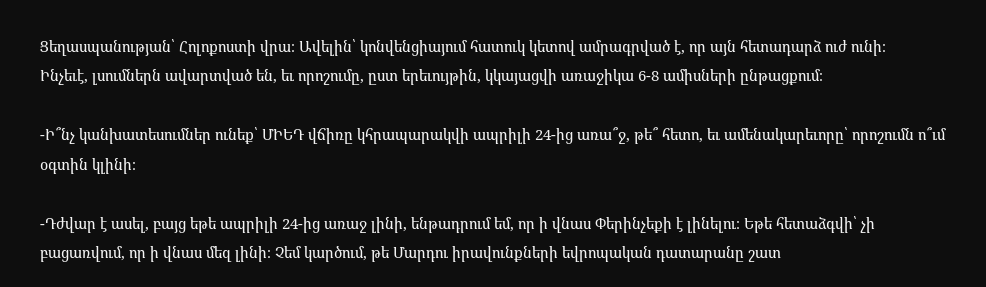Ցեղասպանության՝ Հոլոքոստի վրա։ Ավելին՝ կոնվենցիայում հատուկ կետով ամրագրված է, որ այն հետադարձ ուժ ունի։
Ինչեւէ, լսումներն ավարտված են, եւ որոշումը, ըստ երեւույթին, կկայացվի առաջիկա 6-8 ամիսների ընթացքում։

-Ի՞նչ կանխատեսումներ ունեք՝ ՄԻԵԴ վճիռը կհրապարակվի ապրիլի 24-ից առա՞ջ, թե՞ հետո, եւ ամենակարեւորը՝ որոշումն ո՞ւմ օգտին կլինի։

-Դժվար է ասել, բայց եթե ապրիլի 24-ից առաջ լինի, ենթադրում եմ, որ ի վնաս Փերինչեքի է լինելու։ Եթե հետաձգվի՝ չի բացառվում, որ ի վնաս մեզ լինի։ Չեմ կարծում, թե Մարդու իրավունքների եվրոպական դատարանը շատ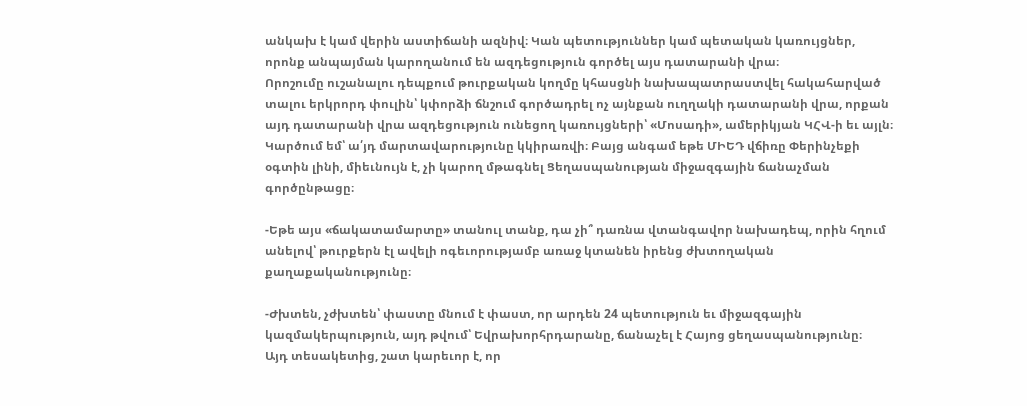անկախ է կամ վերին աստիճանի ազնիվ։ Կան պետություններ կամ պետական կառույցներ, որոնք անպայման կարողանում են ազդեցություն գործել այս դատարանի վրա։
Որոշումը ուշանալու դեպքում թուրքական կողմը կհասցնի նախապատրաստվել հակահարված տալու երկրորդ փուլին՝ կփորձի ճնշում գործադրել ոչ այնքան ուղղակի դատարանի վրա, որքան այդ դատարանի վրա ազդեցություն ունեցող կառույցների՝ «Մոսադի», ամերիկյան ԿՀՎ-ի եւ այլն։ Կարծում եմ՝ ա՛յդ մարտավարությունը կկիրառվի։ Բայց անգամ եթե ՄԻԵԴ վճիռը Փերինչեքի օգտին լինի, միեւնույն է, չի կարող մթագնել Ցեղասպանության միջազգային ճանաչման գործընթացը։

-Եթե այս «ճակատամարտը» տանուլ տանք, դա չի՞ դառնա վտանգավոր նախադեպ, որին հղում անելով՝ թուրքերն էլ ավելի ոգեւորությամբ առաջ կտանեն իրենց ժխտողական քաղաքականությունը։

-Ժխտեն, չժխտեն՝ փաստը մնում է փաստ, որ արդեն 24 պետություն եւ միջազգային կազմակերպություն, այդ թվում՝ Եվրախորհրդարանը, ճանաչել է Հայոց ցեղասպանությունը։
Այդ տեսակետից, շատ կարեւոր է, որ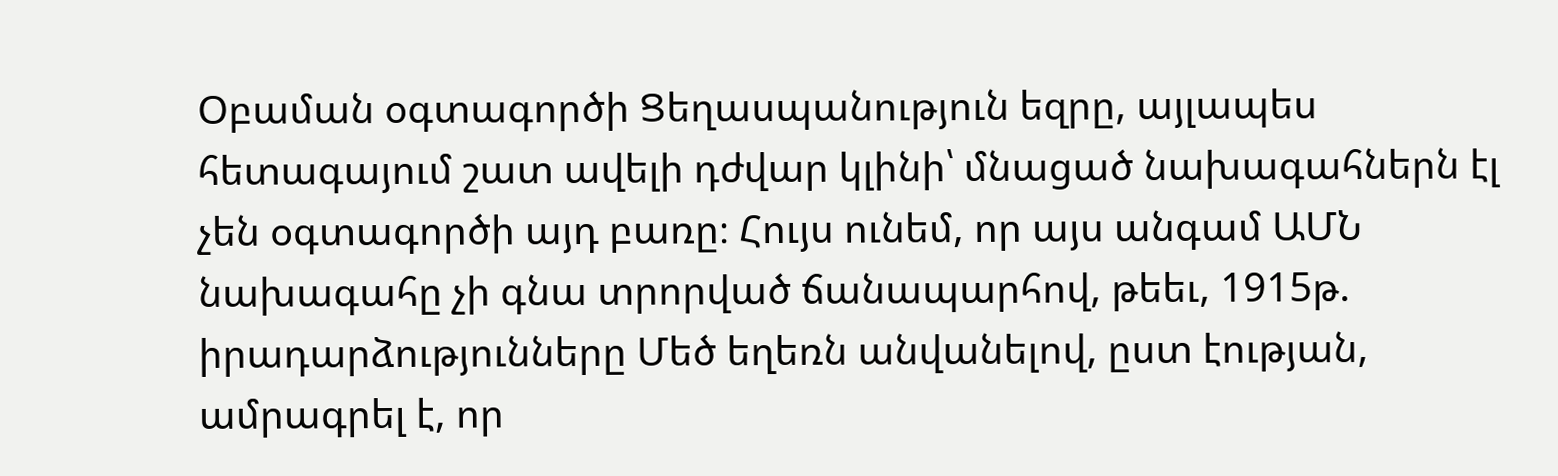Օբաման օգտագործի Ցեղասպանություն եզրը, այլապես հետագայում շատ ավելի դժվար կլինի՝ մնացած նախագահներն էլ չեն օգտագործի այդ բառը։ Հույս ունեմ, որ այս անգամ ԱՄՆ նախագահը չի գնա տրորված ճանապարհով, թեեւ, 1915թ. իրադարձությունները Մեծ եղեռն անվանելով, ըստ էության, ամրագրել է, որ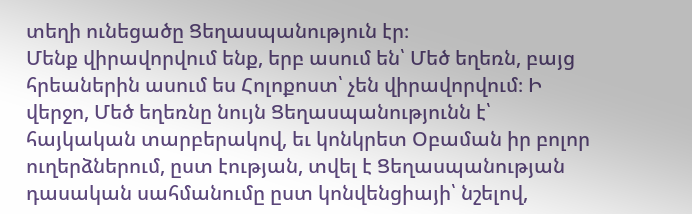տեղի ունեցածը Ցեղասպանություն էր։
Մենք վիրավորվում ենք, երբ ասում են՝ Մեծ եղեռն, բայց հրեաներին ասում ես Հոլոքոստ՝ չեն վիրավորվում։ Ի վերջո, Մեծ եղեռնը նույն Ցեղասպանությունն է՝ հայկական տարբերակով, եւ կոնկրետ Օբաման իր բոլոր ուղերձներում, ըստ էության, տվել է Ցեղասպանության դասական սահմանումը ըստ կոնվենցիայի՝ նշելով,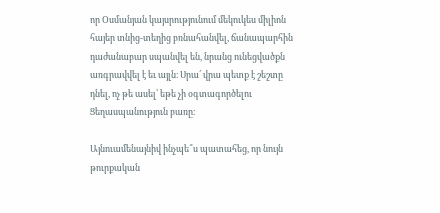որ Օսմանյան կայսրությունում մեկուկես միլիոն հայեր տնից-տեղից բռնահանվել, ճանապարհին դաժանաբար սպանվել են, նրանց ունեցվածքն առգրավվել է եւ այլն։ Սրա՛ վրա պետք է շեշտը դնել, ոչ թե ասել՝ եթե չի օգտագործելու Ցեղասպանություն բառը։

Այնուամենայնիվ ինչպե՞ս պատահեց, որ նույն թուրքական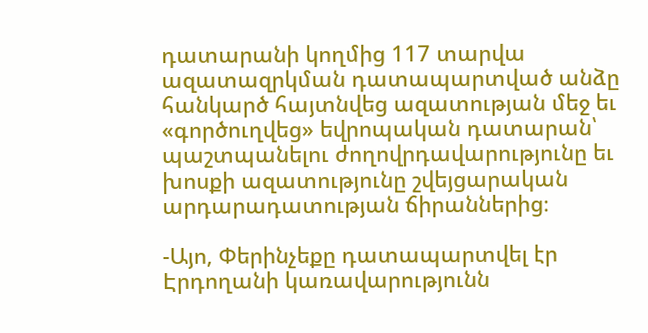դատարանի կողմից 117 տարվա ազատազրկման դատապարտված անձը հանկարծ հայտնվեց ազատության մեջ եւ «գործուղվեց» եվրոպական դատարան՝ պաշտպանելու ժողովրդավարությունը եւ խոսքի ազատությունը շվեյցարական արդարադատության ճիրաններից։

-Այո, Փերինչեքը դատապարտվել էր Էրդողանի կառավարությունն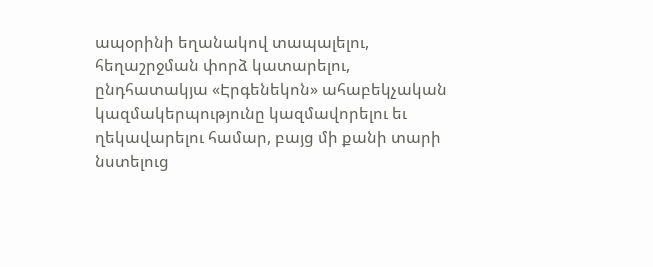ապօրինի եղանակով տապալելու, հեղաշրջման փորձ կատարելու, ընդհատակյա «Էրգենեկոն» ահաբեկչական կազմակերպությունը կազմավորելու եւ ղեկավարելու համար, բայց մի քանի տարի նստելուց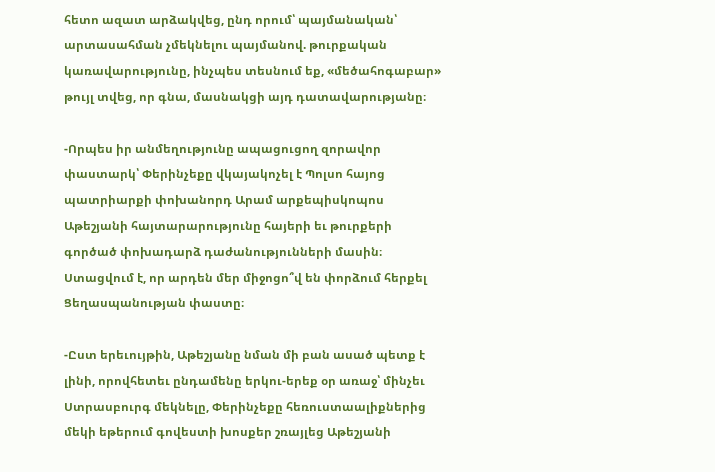հետո ազատ արձակվեց, ընդ որում՝ պայմանական՝ արտասահման չմեկնելու պայմանով. թուրքական կառավարությունը, ինչպես տեսնում եք, «մեծահոգաբար» թույլ տվեց, որ գնա, մասնակցի այդ դատավարությանը։

-Որպես իր անմեղությունը ապացուցող զորավոր փաստարկ՝ Փերինչեքը վկայակոչել է Պոլսո հայոց պատրիարքի փոխանորդ Արամ արքեպիսկոպոս Աթեշյանի հայտարարությունը հայերի եւ թուրքերի գործած փոխադարձ դաժանությունների մասին։ Ստացվում է, որ արդեն մեր միջոցո՞վ են փորձում հերքել Ցեղասպանության փաստը։

-Ըստ երեւույթին, Աթեշյանը նման մի բան ասած պետք է լինի, որովհետեւ ընդամենը երկու-երեք օր առաջ՝ մինչեւ Ստրասբուրգ մեկնելը, Փերինչեքը հեռուստաալիքներից մեկի եթերում գովեստի խոսքեր շռայլեց Աթեշյանի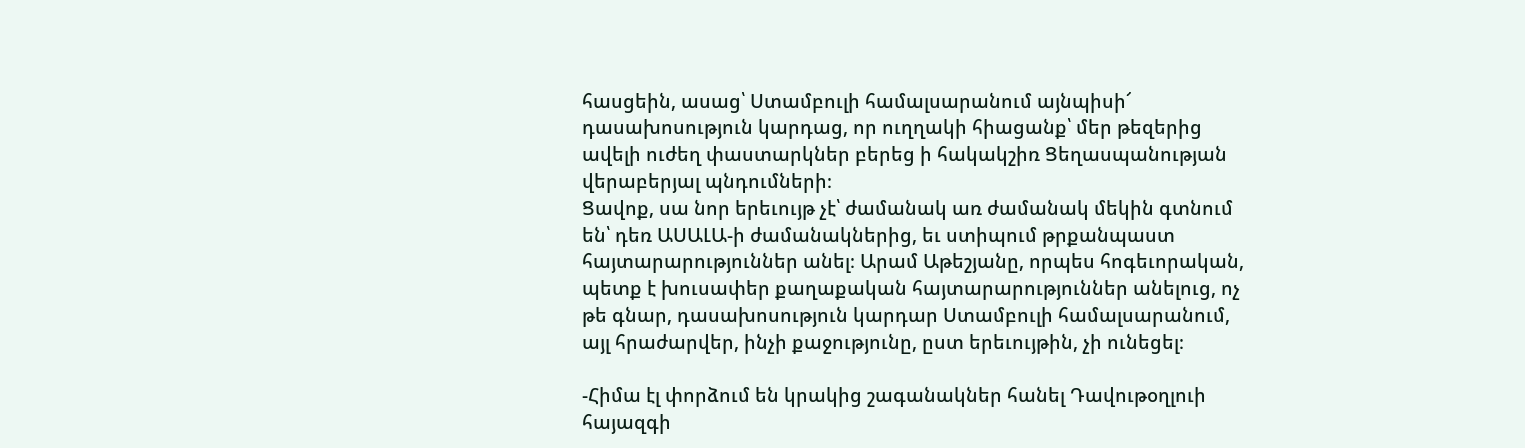հասցեին, ասաց՝ Ստամբուլի համալսարանում այնպիսի՜ դասախոսություն կարդաց, որ ուղղակի հիացանք՝ մեր թեզերից ավելի ուժեղ փաստարկներ բերեց ի հակակշիռ Ցեղասպանության վերաբերյալ պնդումների։
Ցավոք, սա նոր երեւույթ չէ՝ ժամանակ առ ժամանակ մեկին գտնում են՝ դեռ ԱՍԱԼԱ-ի ժամանակներից, եւ ստիպում թրքանպաստ հայտարարություններ անել։ Արամ Աթեշյանը, որպես հոգեւորական, պետք է խուսափեր քաղաքական հայտարարություններ անելուց, ոչ թե գնար, դասախոսություն կարդար Ստամբուլի համալսարանում, այլ հրաժարվեր, ինչի քաջությունը, ըստ երեւույթին, չի ունեցել։

-Հիմա էլ փորձում են կրակից շագանակներ հանել Դավութօղլուի հայազգի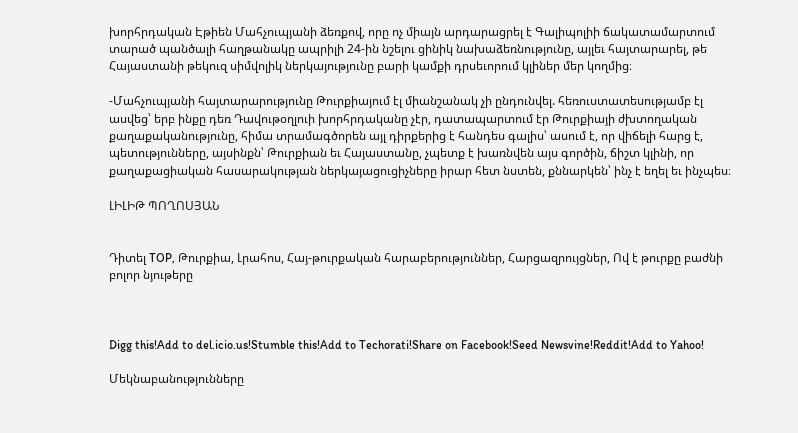խորհրդական Էթիեն Մահչուպյանի ձեռքով, որը ոչ միայն արդարացրել է Գալիպոլիի ճակատամարտում տարած պանծալի հաղթանակը ապրիլի 24-ին նշելու ցինիկ նախաձեռնությունը, այլեւ հայտարարել, թե Հայաստանի թեկուզ սիմվոլիկ ներկայությունը բարի կամքի դրսեւորում կլիներ մեր կողմից։

-Մահչուպյանի հայտարարությունը Թուրքիայում էլ միանշանակ չի ընդունվել. հեռուստատեսությամբ էլ ասվեց՝ երբ ինքը դեռ Դավութօղլուի խորհրդականը չէր, դատապարտում էր Թուրքիայի ժխտողական քաղաքականությունը, հիմա տրամագծորեն այլ դիրքերից է հանդես գալիս՝ ասում է, որ վիճելի հարց է, պետությունները, այսինքն՝ Թուրքիան եւ Հայաստանը, չպետք է խառնվեն այս գործին, ճիշտ կլինի, որ քաղաքացիական հասարակության ներկայացուցիչները իրար հետ նստեն, քննարկեն՝ ինչ է եղել եւ ինչպես։

ԼԻԼԻԹ ՊՈՂՈՍՅԱՆ


Դիտել TOP, Թուրքիա, Լրահոս, Հայ-թուրքական հարաբերություններ, Հարցազրույցներ, Ով է թուրքը բաժնի բոլոր նյութերը



Digg this!Add to del.icio.us!Stumble this!Add to Techorati!Share on Facebook!Seed Newsvine!Reddit!Add to Yahoo!

Մեկնաբանությունները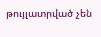թույլատրված չեն